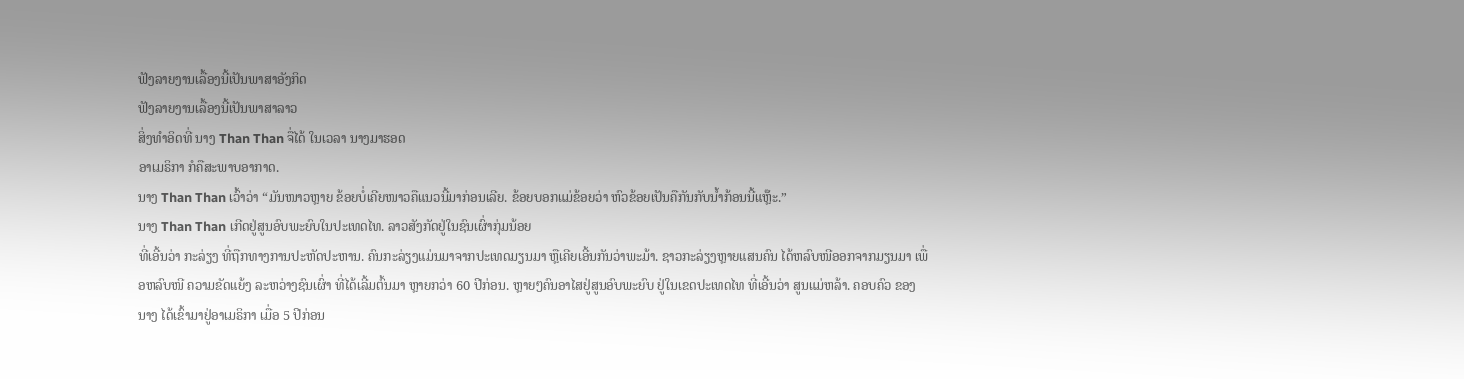ຟັງລາຍງານເລື້ອງນີ້ເປັນພາສາອັງກິດ
ຟັງລາຍງານເລື້ອງນີ້ເປັນພາສາລາວ
ສິ່ງທຳອິດທີ່ ນາງ Than Than ຈື່ໄດ້ ໃນເວລາ ນາງມາຮອດ
ອາເມຣິກາ ກໍຄືສະພາບອາກາດ.
ນາງ Than Than ເວົ້າວ່າ “ມັນໜາວຫຼາຍ ຂ້ອຍບໍ່ເຄີຍໜາວຄືແນວນີ້ມາກ່ອນເລີຍ. ຂ້ອຍບອກແມ່ຂ້ອຍວ່າ ຫົວຂ້ອຍເປັນຄືກັນກັບນ້ຳກ້ອນນີ້ແຫຼ໊ະ.”
ນາງ Than Than ເກີດຢູ່ສູນອົບພະຍົບໃນປະເທດໄທ. ລາວສັງກັດຢູ່ໃນຊົນເຜົ່າກຸ່ມນ້ອຍ
ທີ່ເອີ້ນວ່າ ກະລ່ຽງ ທີ່ຖືກທາງການປະຫັດປະຫານ. ຄົນກະລ່ຽງແມ່ນມາຈາກປະເທດມຽນມາ ຫຼືເຄີຍເອີ້ນກັນວ່າພະມ້າ. ຊາວກະລ່ຽງຫຼາຍແສນຄົນ ໄດ້ຫລົບໜີອອກຈາກມຽນມາ ເພື່ອຫລົບໜີ ຄວາມຂັດແຍ້ງ ລະຫວ່າງຊົນເຜົ່າ ທີ່ໄດ້ເລີ້ມຕົ້ນມາ ຫຼາຍກວ່າ 60 ປີກ່ອນ. ຫຼາຍໆຄົນອາໄສຢູ່ສູນອົບພະຍົບ ຢູ່ໃນເຂດປະເທດໄທ ທີ່ເອີ້ນວ່າ ສູນແມ່ຫລ້າ. ຄອບຄົວ ຂອງນາງ ໄດ້ເຂົ້າມາຢູ່ອາເມຣິກາ ເມື່ອ 5 ປີກ່ອນ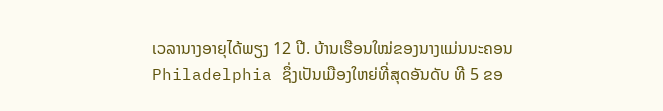ເວລານາງອາຍຸໄດ້ພຽງ 12 ປີ. ບ້ານເຮືອນໃໝ່ຂອງນາງແມ່ນນະຄອນ Philadelphia ຊຶ່ງເປັນເມືອງໃຫຍ່ທີ່ສຸດອັນດັບ ທີ 5 ຂອ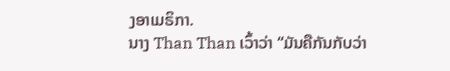ງອາເມຣິກາ.
ນາງ Than Than ເວົ້າວ່າ “ມັນຄືກັນກັບວ່າ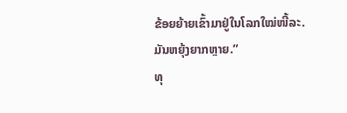ຂ້ອຍຍ້າຍເຂົ້າມາຢູ່ໃນໂລກໃໝ່ໜີ້ລະ. ມັນຫຍຸ້ງຍາກຫຼາຍ.”
ທຸ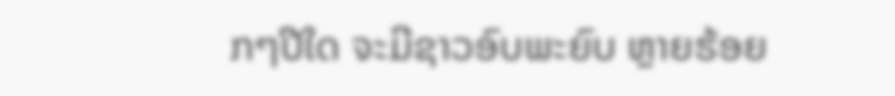ກໆປີໃດ ຈະມີຊາວອົບພະຍົບ ຫຼາຍຮ້ອຍ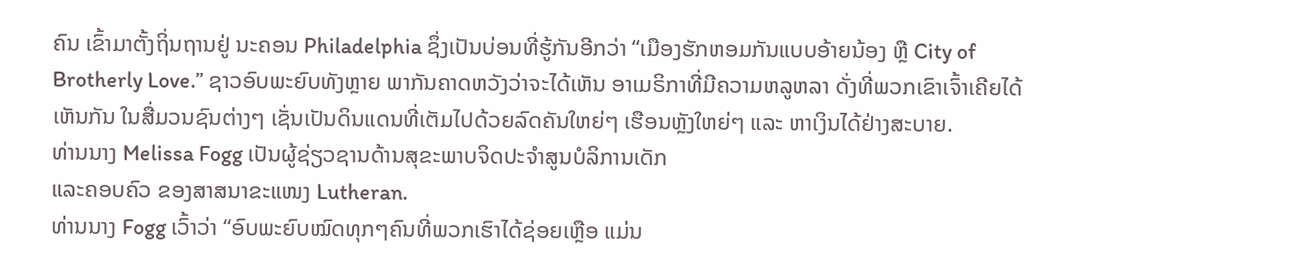ຄົນ ເຂົ້າມາຕັ້ງຖິ່ນຖານຢູ່ ນະຄອນ Philadelphia ຊຶ່ງເປັນບ່ອນທີ່ຮູ້ກັນອີກວ່າ “ເມືອງຮັກຫອມກັນແບບອ້າຍນ້ອງ ຫຼື City of Brotherly Love.” ຊາວອົບພະຍົບທັງຫຼາຍ ພາກັນຄາດຫວັງວ່າຈະໄດ້ເຫັນ ອາເມຣິກາທີ່ມີຄວາມຫລູຫລາ ດັ່ງທີ່ພວກເຂົາເຈົ້າເຄີຍໄດ້ເຫັນກັນ ໃນສື່ມວນຊົນຕ່າງໆ ເຊັ່ນເປັນດິນແດນທີ່ເຕັມໄປດ້ວຍລົດຄັນໃຫຍ່ໆ ເຮືອນຫຼັງໃຫຍ່ໆ ແລະ ຫາເງິນໄດ້ຢ່າງສະບາຍ.
ທ່ານນາງ Melissa Fogg ເປັນຜູ້ຊ່ຽວຊານດ້ານສຸຂະພາບຈິດປະຈຳສູນບໍລິການເດັກ
ແລະຄອບຄົວ ຂອງສາສນາຂະແໜງ Lutheran.
ທ່ານນາງ Fogg ເວົ້າວ່າ “ອົບພະຍົບໝົດທຸກໆຄົນທີ່ພວກເຮົາໄດ້ຊ່ອຍເຫຼືອ ແມ່ນ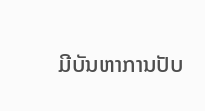ມີບັນຫາການປັບ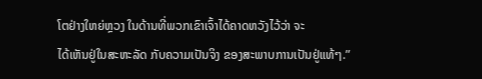ໂຕຢ່າງໃຫຍ່ຫຼວງ ໃນດ້ານທີ່ພວກເຂົາເຈົ້າໄດ້ຄາດຫວັງໄວ້ວ່າ ຈະ
ໄດ້ເຫັນຢູ່ໃນສະຫະລັດ ກັບຄວາມເປັນຈິງ ຂອງສະພາບການເປັນຢູ່ແທ້ໆ.”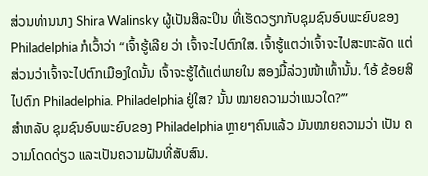ສ່ວນທ່ານນາງ Shira Walinsky ຜູ້ເປັນສິລະປິນ ທີ່ເຮັດວຽກກັບຊຸມຊົນອົບພະຍົບຂອງ Philadelphia ກໍເວົ້າວ່າ “ເຈົ້າຮູ້ເລີຍ ວ່າ ເຈົ້າຈະໄປຕົກໃສ. ເຈົ້າຮູ້ແຕວ່າເຈົ້າຈະໄປສະຫະລັດ ແຕ່ສ່ວນວ່າເຈົ້າຈະໄປຕົກເມືອງໃດນັ້ນ ເຈົ້າຈະຮູ້ໄດ້ແຕ່ພາຍໃນ ສອງມື້ລ່ວງໜ້າເທົ້ານັ້ນ. ‘ໂອ້ ຂ້ອຍສິໄປຕົກ Philadelphia. Philadelphia ຢູ່ໃສ? ນັ້ນ ໝາຍຄວາມວ່າແນວໃດ?’”
ສຳຫລັບ ຊຸມຊົນອົບພະຍົບຂອງ Philadelphia ຫຼາຍໆຄົນແລ້ວ ມັນໝາຍຄວາມວ່າ ເປັນ ຄວາມໂດດດ່ຽວ ແລະເປັນຄວາມຝັນທີ່ສັບສົນ.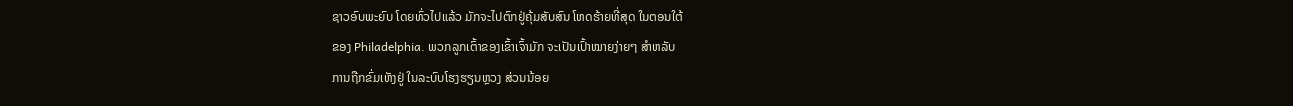ຊາວອົບພະຍົບ ໂດຍທົ່ວໄປແລ້ວ ມັກຈະໄປຕົກຢູ່ຄຸ້ມສັບສົນ ໂຫດຮ້າຍທີ່ສຸດ ໃນຕອນໃຕ້
ຂອງ Philadelphia. ພວກລູກເຕົ້າຂອງເຂົ້າເຈົ້າມັກ ຈະເປັນເປົ້າໝາຍງ່າຍໆ ສຳຫລັບ
ການຖືກຂົ່ມເຫັງຢູ່ ໃນລະບົບໂຮງຮຽນຫຼວງ ສ່ວນນ້ອຍ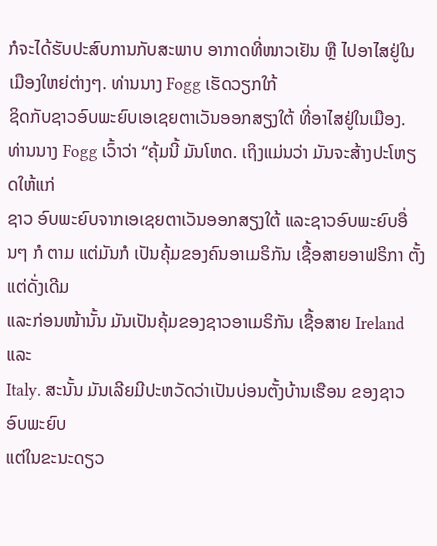ກໍຈະໄດ້ຮັບປະສົບການກັບສະພາບ ອາກາດທີ່ໜາວເຢັນ ຫຼື ໄປອາໄສຢູ່ໃນເມືອງໃຫຍ່ຕ່າງໆ. ທ່ານນາງ Fogg ເຮັດວຽກໃກ້
ຊິດກັບຊາວອົບພະຍົບເອເຊຍຕາເວັນອອກສຽງໃຕ້ ທີ່ອາໄສຢູ່ໃນເມືອງ.
ທ່ານນາງ Fogg ເວົ້າວ່າ “ຄຸ້ມນີ້ ມັນໂຫດ. ເຖິງແມ່ນວ່າ ມັນຈະສ້າງປະໂຫຽດໃຫ້ແກ່
ຊາວ ອົບພະຍົບຈາກເອເຊຍຕາເວັນອອກສຽງໃຕ້ ແລະຊາວອົບພະຍົບອື່ນໆ ກໍ ຕາມ ແຕ່ມັນກໍ ເປັນຄຸ້ມຂອງຄົນອາເມຣິກັນ ເຊື້ອສາຍອາຟຣິກາ ຕັ້ງແຕ່ດັ່ງເດີມ
ແລະກ່ອນໜ້ານັ້ນ ມັນເປັນຄຸ້ມຂອງຊາວອາເມຣິກັນ ເຊື້ອສາຍ Ireland ແລະ
Italy. ສະນັ້ນ ມັນເລີຍມີປະຫວັດວ່າເປັນບ່ອນຕັ້ງບ້ານເຮືອນ ຂອງຊາວອົບພະຍົບ
ແຕ່ໃນຂະນະດຽວ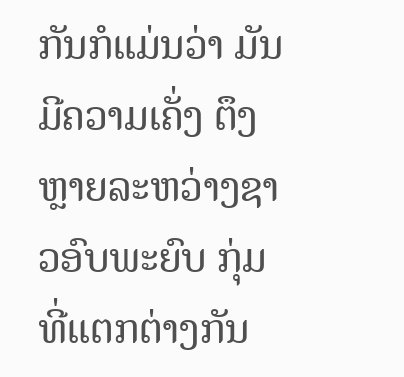ກັນກໍແມ່ນວ່າ ມັນມີຄວາມເຄັ່ງ ຕຶງຫຼາຍລະຫວ່າງຊາວອົບພະຍົບ ກຸ່ມທີ່ແຕກຕ່າງກັນ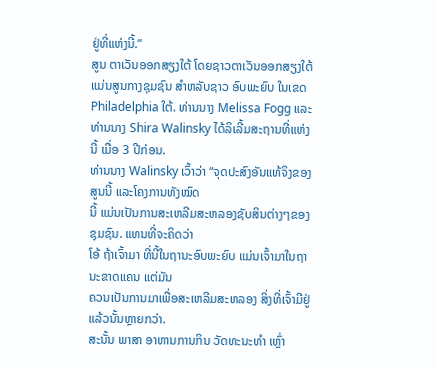ຢູ່ທີ່ແຫ່ງນີ້.”
ສູນ ຕາເວັນອອກສຽງໃຕ້ ໂດຍຊາວຕາເວັນອອກສຽງໃຕ້ ແມ່ນສູນກາງຊຸມຊົນ ສຳຫລັບຊາວ ອົບພະຍົບ ໃນເຂດ Philadelphia ໃຕ້. ທ່ານນາງ Melissa Fogg ແລະ ທ່ານນາງ Shira Walinsky ໄດ້ລິເລີ້ມສະຖານທີ່ແຫ່ງນີ້ ເມື່ອ 3 ປີກ່ອນ.
ທ່ານນາງ Walinsky ເວົ້າວ່າ “ຈຸດປະສົງອັນແທ້ຈິງຂອງສູນນີ້ ແລະໂຄງການທັງໝົດ
ນີ້ ແມ່ນເປັນການສະເຫລີມສະຫລອງຊັບສິນຕ່າງໆຂອງຊຸມຊົນ. ແທນທີ່ຈະຄິດວ່າ
ໂອ້ ຖ້າເຈົ້າມາ ທີ່ນີ້ໃນຖານະອົບພະຍົບ ແມ່ນເຈົ້າມາໃນຖານະຂາດແຄນ ແຕ່ມັນ
ຄວນເປັນການມາເພື່ອສະເຫລີມສະຫລອງ ສິ່ງທີ່ເຈົ້າມີຢູ່ແລ້ວນັ້ນຫຼາຍກວ່າ.
ສະນັ້ນ ພາສາ ອາຫານການກິນ ວັດທະນະທຳ ເຫຼົ່າ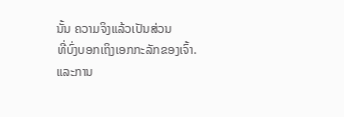ນັ້ນ ຄວາມຈິງແລ້ວເປັນສ່ວນ
ທີ່ບົ່ງບອກເຖິງເອກກະລັກຂອງເຈົ້າ. ແລະການ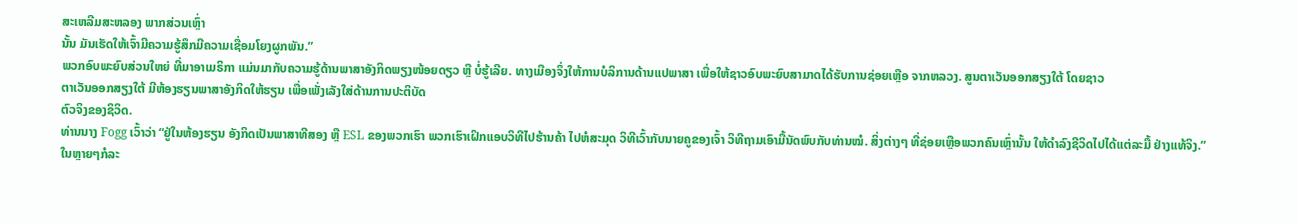ສະເຫລີມສະຫລອງ ພາກສ່ວນເຫຼົ່າ
ນັ້ນ ມັນເຮັດໃຫ້ເຈົ້າມີຄວາມຮູ້ສຶກມີຄວາມເຊື່ອມໂຍງຜູກພັນ.”
ພວກອົບພະຍົບສ່ວນໃຫຍ່ ທີ່ມາອາເມຣິກາ ແມ່ນມາກັບຄວາມຮູ້ດ້ານພາສາອັງກິດພຽງໜ້ອຍດຽວ ຫຼື ບໍ່ຮູ້ເລີຍ. ທາງເມືອງຈຶ່ງໃຫ້ການບໍລິການດ້ານແປພາສາ ເພື່ອໃຫ້ຊາວອົບພະຍົບສາມາດໄດ້ຮັບການຊ່ອຍເຫຼືອ ຈາກຫລວງ. ສູນຕາເວັນອອກສຽງໃຕ້ ໂດຍຊາວ
ຕາເວັນອອກສຽງໃຕ້ ມີຫ້ອງຮຽນພາສາອັງກິດໃຫ້ຮຽນ ເພື່ອເພັ່ງເລັງໃສ່ດ້ານການປະຕິບັດ
ຕົວຈິງຂອງຊິວິດ.
ທ່ານນາງ Fogg ເວົ້າວ່າ “ຢູ່ໃນຫ້ອງຮຽນ ອັງກິດເປັນພາສາທີສອງ ຫຼື ESL ຂອງພວກເຮົາ ພວກເຮົາເຝິກແອບວິທີໄປຮ້ານຄ້າ ໄປຫໍສະມຸດ ວິທີເວົ້າກັບນາຍຄູຂອງເຈົ້າ ວິທີຖາມເອົາມື້ນັດພົບກັບທ່ານໝໍ. ສິ່ງຕ່າງໆ ທີ່ຊ່ອຍເຫຼືອພວກຄົນເຫຼົ່ານັ້ນ ໃຫ້ດຳລົງຊີວິດໄປໄດ້ແຕ່ລະມື້ ຢ່າງແທ້ຈິງ.”
ໃນຫຼາຍໆກໍລະ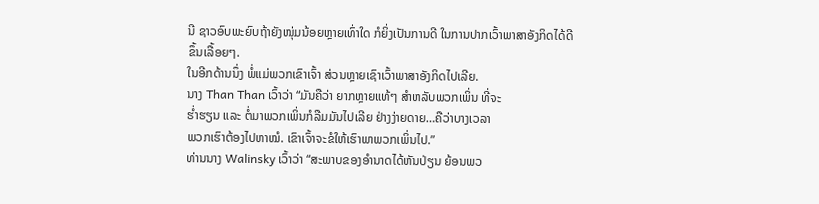ນີ ຊາວອົບພະຍົບຖ້າຍັງໜຸ່ມນ້ອຍຫຼາຍເທົ່າໃດ ກໍຍິ່ງເປັນການດີ ໃນການປາກເວົ້າພາສາອັງກິດໄດ້ດີຂຶ້ນເລື້ອຍໆ.
ໃນອີກດ້ານນຶ່ງ ພໍ່ແມ່ພວກເຂົາເຈົ້າ ສ່ວນຫຼາຍເຊົາເວົ້າພາສາອັງກິດໄປເລີຍ.
ນາງ Than Than ເວົ້າວ່າ “ມັນຄືວ່າ ຍາກຫຼາຍແທ້ໆ ສຳຫລັບພວກເພິ່ນ ທີ່ຈະ
ຮ່ຳຮຽນ ແລະ ຕໍ່ມາພວກເພິ່ນກໍລືມມັນໄປເລີຍ ຢ່າງງ່າຍດາຍ…ຄືວ່າບາງເວລາ
ພວກເຮົາຕ້ອງໄປຫາໝໍ. ເຂົາເຈົ້າຈະຂໍໃຫ້ເຮົາພາພວກເພິ່ນໄປ.”
ທ່ານນາງ Walinsky ເວົ້າວ່າ “ສະພາບຂອງອຳນາດໄດ້ຫັນປ່ຽນ ຍ້ອນພວ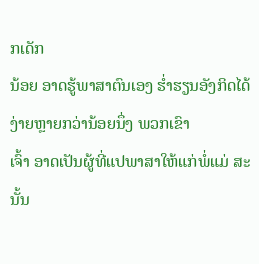ກເດັກ
ນ້ອຍ ອາດຮູ້ພາສາຕົນເອງ ຮ່ຳຮຽນອັງກິດໄດ້ງ່າຍຫຼາຍກວ່ານ້ອຍນຶ່ງ ພວກເຂົາ
ເຈົ້າ ອາດເປັນຜູ້ທີ່ແປພາສາໃຫ້ແກ່ພໍ່ແມ່ ສະນັ້ນ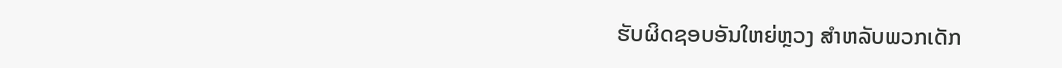ຮັບຜິດຊອບອັນໃຫຍ່ຫຼວງ ສຳຫລັບພວກເດັກ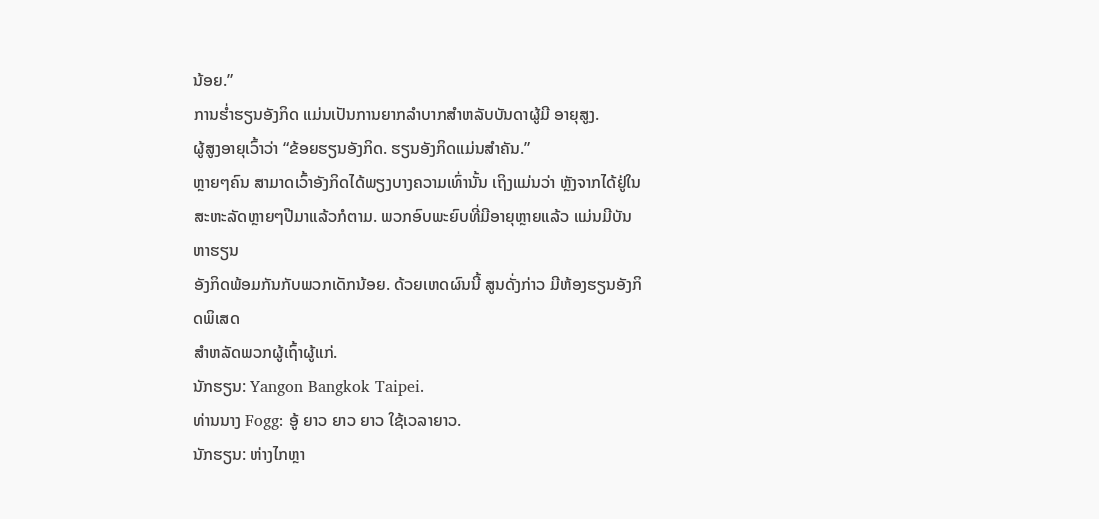ນ້ອຍ.”
ການຮ່ຳຮຽນອັງກິດ ແມ່ນເປັນການຍາກລຳບາກສຳຫລັບບັນດາຜູ້ມີ ອາຍຸສູງ.
ຜູ້ສູງອາຍຸເວົ້າວ່າ “ຂ້ອຍຮຽນອັງກິດ. ຮຽນອັງກິດແມ່ນສຳຄັນ.”
ຫຼາຍໆຄົນ ສາມາດເວົ້າອັງກິດໄດ້ພຽງບາງຄວາມເທົ່ານັ້ນ ເຖິງແມ່ນວ່າ ຫຼັງຈາກໄດ້ຢູ່ໃນ
ສະຫະລັດຫຼາຍໆປີມາແລ້ວກໍຕາມ. ພວກອົບພະຍົບທີ່ມີອາຍຸຫຼາຍແລ້ວ ແມ່ນມີບັນຫາຮຽນ
ອັງກິດພ້ອມກັນກັບພວກເດັກນ້ອຍ. ດ້ວຍເຫດຜົນນີ້ ສູນດັ່ງກ່າວ ມີຫ້ອງຮຽນອັງກິດພິເສດ
ສຳຫລັດພວກຜູ້ເຖົ້າຜູ້ແກ່.
ນັກຮຽນ: Yangon Bangkok Taipei.
ທ່ານນາງ Fogg: ອູ້ ຍາວ ຍາວ ຍາວ ໃຊ້ເວລາຍາວ.
ນັກຮຽນ: ຫ່າງໄກຫຼາ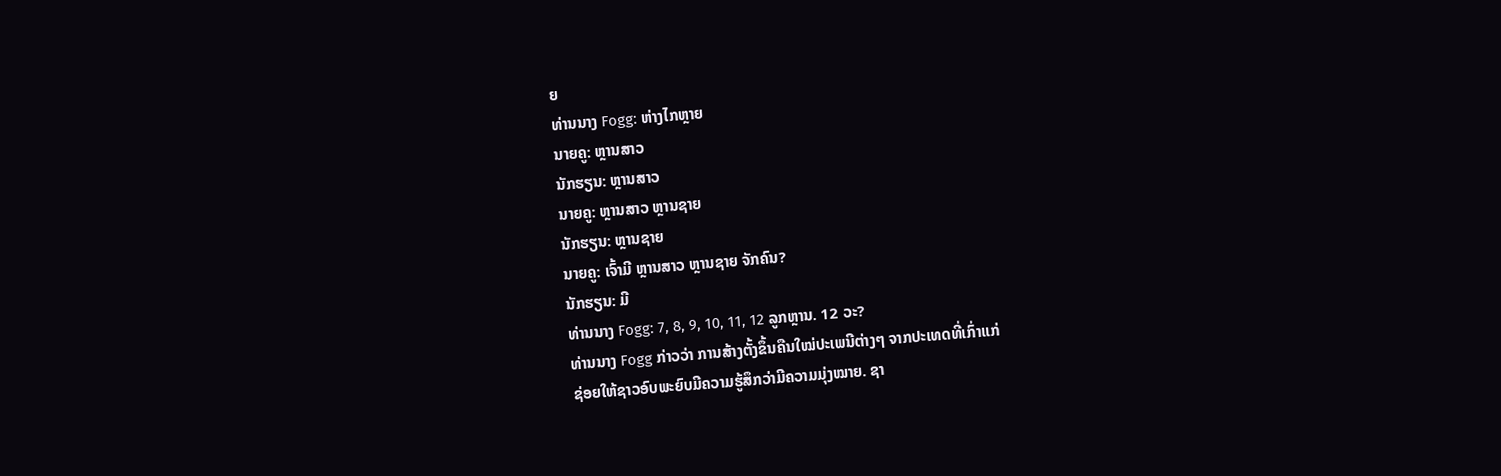ຍ
ທ່ານນາງ Fogg: ຫ່າງໄກຫຼາຍ
ນາຍຄູ: ຫຼານສາວ
ນັກຮຽນ: ຫຼານສາວ
ນາຍຄູ: ຫຼານສາວ ຫຼານຊາຍ
ນັກຮຽນ: ຫຼານຊາຍ
ນາຍຄູ: ເຈົ້າມີ ຫຼານສາວ ຫຼານຊາຍ ຈັກຄົນ?
ນັກຮຽນ: ມີ
ທ່ານນາງ Fogg: 7, 8, 9, 10, 11, 12 ລູກຫຼານ. 12 ວະ?
ທ່ານນາງ Fogg ກ່າວວ່າ ການສ້າງຕັ້ງຂຶ້ນຄືນໃໝ່ປະເພນີຕ່າງໆ ຈາກປະເທດທີ່ເກົ່າແກ່
ຊ່ອຍໃຫ້ຊາວອົບພະຍົບມີຄວາມຮູ້ສຶກວ່າມີຄວາມມຸ່ງໝາຍ. ຊາ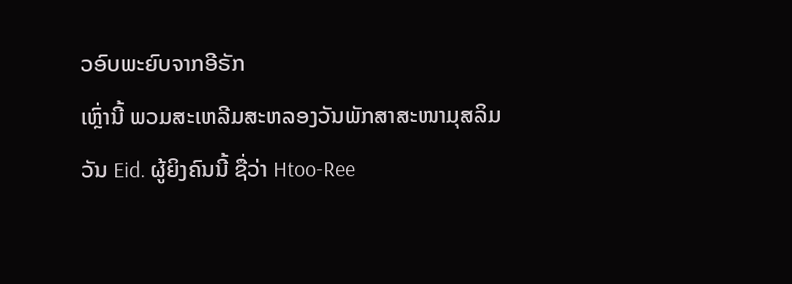ວອົບພະຍົບຈາກອີຣັກ
ເຫຼົ່ານີ້ ພວມສະເຫລີມສະຫລອງວັນພັກສາສະໜາມຸສລິມ ວັນ Eid. ຜູ້ຍິງຄົນນີ້ ຊື່ວ່າ Htoo-Ree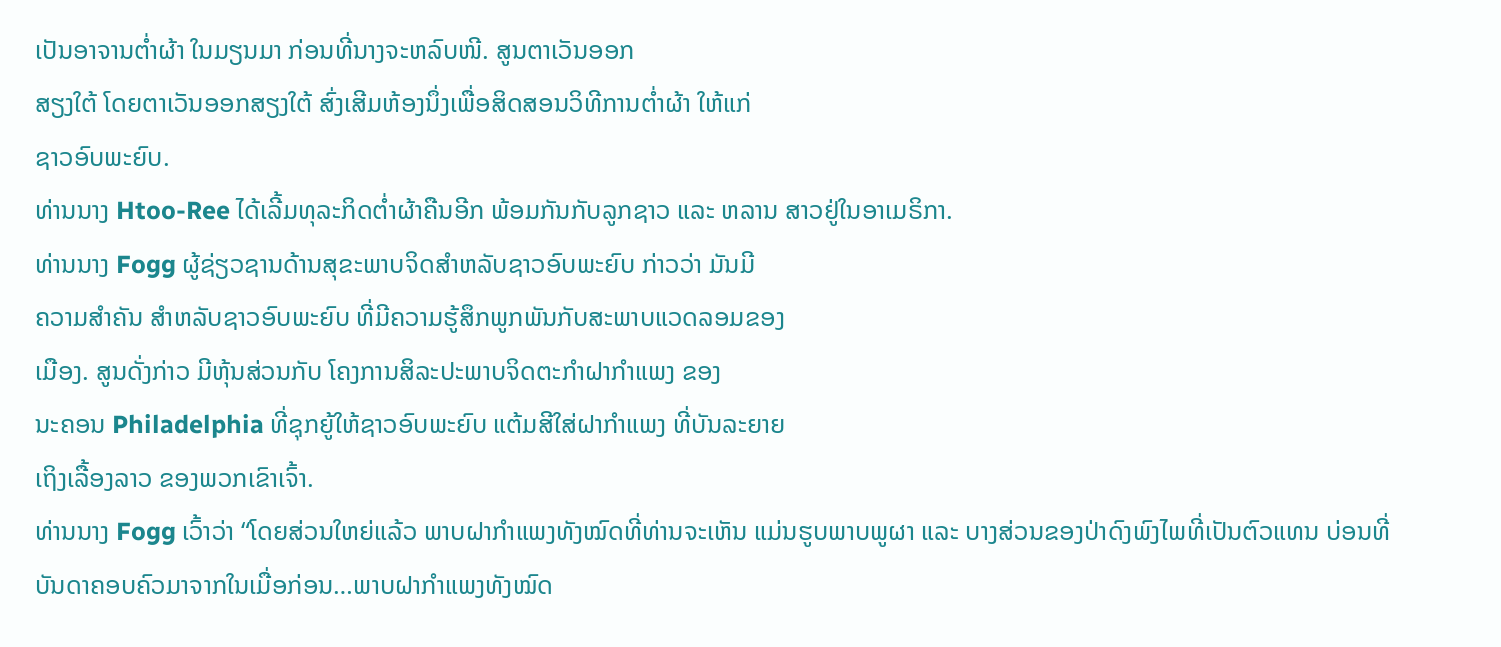ເປັນອາຈານຕ່ຳຜ້າ ໃນມຽນມາ ກ່ອນທີ່ນາງຈະຫລົບໜີ. ສູນຕາເວັນອອກ
ສຽງໃຕ້ ໂດຍຕາເວັນອອກສຽງໃຕ້ ສົ່ງເສີມຫ້ອງນຶ່ງເພື່ອສິດສອນວິທີການຕ່ຳຜ້າ ໃຫ້ແກ່
ຊາວອົບພະຍົບ.
ທ່ານນາງ Htoo-Ree ໄດ້ເລີ້ມທຸລະກິດຕ່ຳຜ້າຄືນອີກ ພ້ອມກັນກັບລູກຊາວ ແລະ ຫລານ ສາວຢູ່ໃນອາເມຣິກາ.
ທ່ານນາງ Fogg ຜູ້ຊ່ຽວຊານດ້ານສຸຂະພາບຈິດສຳຫລັບຊາວອົບພະຍົບ ກ່າວວ່າ ມັນມີ
ຄວາມສຳຄັນ ສຳຫລັບຊາວອົບພະຍົບ ທີ່ມີຄວາມຮູ້ສຶກພູກພັນກັບສະພາບແວດລອມຂອງ
ເມືອງ. ສູນດັ່ງກ່າວ ມີຫຸ້ນສ່ວນກັບ ໂຄງການສິລະປະພາບຈິດຕະກຳຝາກຳແພງ ຂອງ
ນະຄອນ Philadelphia ທີ່ຊຸກຍູ້ໃຫ້ຊາວອົບພະຍົບ ແຕ້ມສີໃສ່ຝາກຳແພງ ທີ່ບັນລະຍາຍ
ເຖິງເລື້ອງລາວ ຂອງພວກເຂົາເຈົ້າ.
ທ່ານນາງ Fogg ເວົ້າວ່າ “ໂດຍສ່ວນໃຫຍ່ແລ້ວ ພາບຝາກຳແພງທັງໝົດທີ່ທ່ານຈະເຫັນ ແມ່ນຮູບພາບພູຜາ ແລະ ບາງສ່ວນຂອງປ່າດົງພົງໄພທີ່ເປັນຕົວແທນ ບ່ອນທີ່ບັນດາຄອບຄົວມາຈາກໃນເມື່ອກ່ອນ…ພາບຝາກຳແພງທັງໝົດ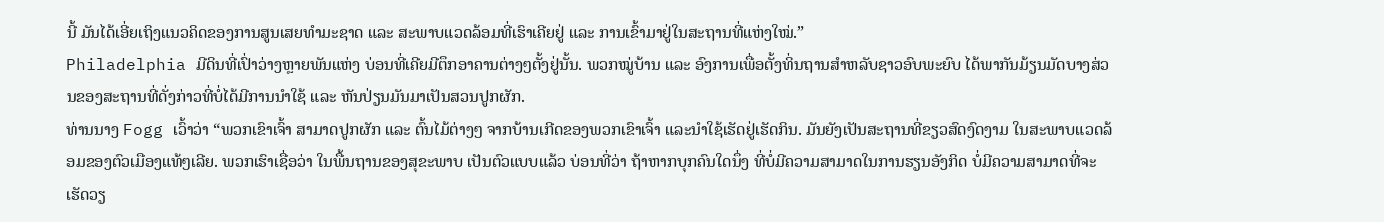ນີ້ ມັນໄດ້ເອີ່ຍເຖິງແນວຄິດຂອງການສູນເສຍທຳມະຊາດ ແລະ ສະພາບແວດລ້ອມທີ່ເຮົາເຄີຍຢູ່ ແລະ ການເຂົ້າມາຢູ່ໃນສະຖານທີ່ແຫ່ງໃໝ່.”
Philadelphia ມີດິນທີ່ເປົ່າວ່າງຫຼາຍພັນແຫ່ງ ບ່ອນທີ່ເຄີຍມີຕຶກອາຄານຕ່າງໆຕັ້ງຢູ່ນັ້ນ. ພວກໝູ່ບ້ານ ແລະ ອົງການເພື່ອຕັ້ງທິ່ນຖານສຳຫລັບຊາວອົບພະຍົບ ໄດ້ພາກັນມ້ຽນມັດບາງສ່ວນຂອງສະຖານທີ່ດັ່ງກ່າວທີ່ບໍ່ໄດ້ມີການນຳໃຊ້ ແລະ ຫັນປ່ຽນມັນມາເປັນສວນປູກຜັກ.
ທ່ານນາງ Fogg ເວົ້າວ່າ “ພວກເຂົາເຈົ້າ ສາມາດປູກຜັກ ແລະ ຕົ້ນໄມ້ຕ່າງໆ ຈາກບ້ານເກີດຂອງພວກເຂົາເຈົ້າ ແລະນຳໃຊ້ເຮັດຢູ່ເຮັດກິນ. ມັນຍັງເປັນສະຖານທີ່ຂຽວສົດງົດງາມ ໃນສະພາບແວດລ້ອມຂອງຕົວເມືອງແທ້ໆເລີຍ. ພວກເຮົາເຊື່ອວ່າ ໃນພື້ນຖານຂອງສຸຂະພາບ ເປັນຕົວແບບແລ້ວ ບ່ອນທີ່ວ່າ ຖ້າຫາກບຸກຄົນໃດນຶ່ງ ທີ່ບໍ່ມີຄວາມສາມາດໃນການຮຽນອັງກິດ ບໍ່ມີຄວາມສາມາດທີ່ຈະເຮັດວຽ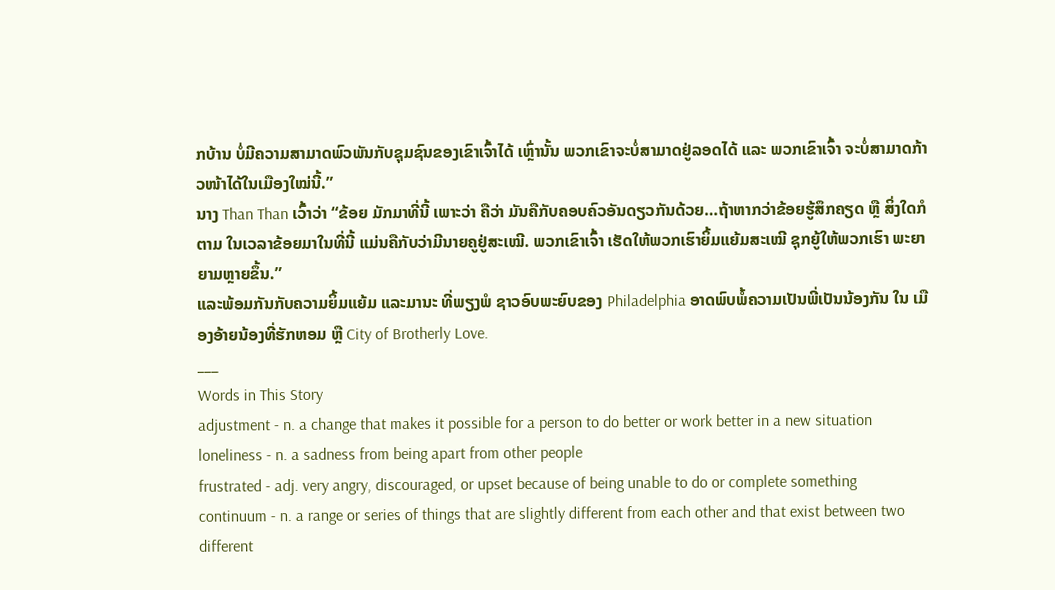ກບ້ານ ບໍ່ມີຄວາມສາມາດພົວພັນກັບຊຸມຊົນຂອງເຂົາເຈົ້າໄດ້ ເຫຼົ່ານັ້ນ ພວກເຂົາຈະບໍ່ສາມາດຢູ່ລອດໄດ້ ແລະ ພວກເຂົາເຈົ້າ ຈະບໍ່ສາມາດກ້າວໜ້າໄດ້ໃນເມືອງໃໝ່ນີ້.”
ນາງ Than Than ເວົ້າວ່າ “ຂ້ອຍ ມັກມາທີ່ນີ້ ເພາະວ່າ ຄືວ່າ ມັນຄືກັບຄອບຄົວອັນດຽວກັນດ້ວຍ…ຖ້າຫາກວ່າຂ້ອຍຮູ້ສຶກຄຽດ ຫຼື ສິ່ງໃດກໍຕາມ ໃນເວລາຂ້ອຍມາໃນທີ່ນີ້ ແມ່ນຄືກັບວ່າມີນາຍຄູຢູ່ສະເໝີ. ພວກເຂົາເຈົ້າ ເຮັດໃຫ້ພວກເຮົາຍິ້ມແຍ້ມສະເໝີ ຊຸກຍູ້ໃຫ້ພວກເຮົາ ພະຍາຍາມຫຼາຍຂຶ້ນ.”
ແລະພ້ອມກັນກັບຄວາມຍິ້ມແຍ້ມ ແລະມານະ ທີ່ພຽງພໍ ຊາວອົບພະຍົບຂອງ Philadelphia ອາດພົບພໍ້ຄວາມເປັນພີ່ເປັນນ້ອງກັນ ໃນ ເມືອງອ້າຍນ້ອງທີ່ຮັກຫອມ ຫຼື City of Brotherly Love.
___
Words in This Story
adjustment - n. a change that makes it possible for a person to do better or work better in a new situation
loneliness - n. a sadness from being apart from other people
frustrated - adj. very angry, discouraged, or upset because of being unable to do or complete something
continuum - n. a range or series of things that are slightly different from each other and that exist between two different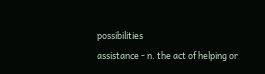possibilities
assistance - n. the act of helping or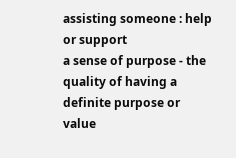assisting someone : help or support
a sense of purpose - the quality of having a definite purpose or value